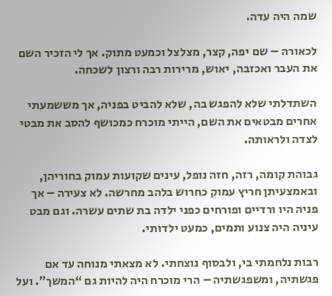שמה היה עדה.

לכאורה – שם יפה, קצר, מצלצל וכמעט מתוק. אך לי הזכיר השם את העבר ואכזבה, יאוש, מרירות רבה ורצון לשכחה.

השתדלתי שלא להפגש בה, שלא להביט בפניה, אך מששמעתי אחרים מבטאים את השם, הייתי מוכרח כמכושף להסב את מבטי לצדה ולראותה.

גבוהת קומה, רזה, חזה נופל, עינים שקועות עמוק בחוריהן, ובאמצעיתן חריץ עמוק כחרוש בלהב מחרשה. לא צעירה – אך פניה היו ורדיים ופורחים כפני ילדה בת שתים עשרה. וגם מבט עיניה היה צנוע ותמים, כמעט ילדותי.

רבות נלחמתי בי, ולבסוף נוצחתי. לא מצאתי מנוחה עד אם פגשתיה, ומשפגשתיה – הרי מוכרח היה להיות גם “המשך”. ועל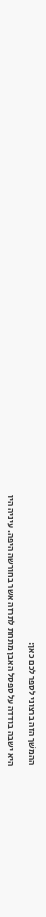ההמשׁך הזה ברצוני לספר לכם כאן:

היא ישבה בודדה על ספסל האבן מתחת לתרזה אשר בחורשה היפה. עיניה היו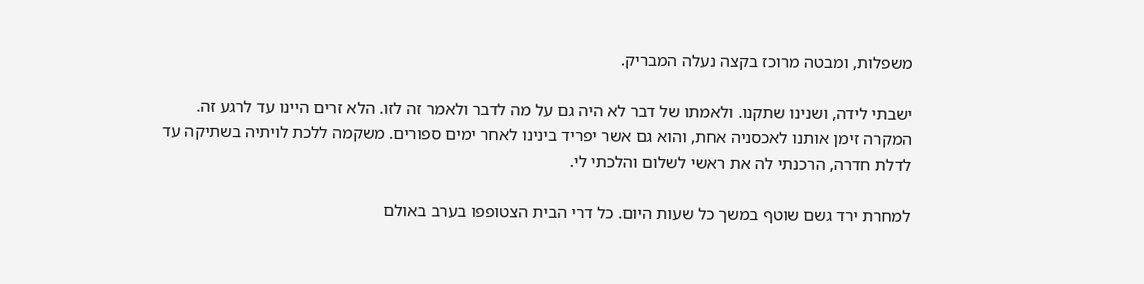משפלות, ומבטה מרוכז בקצה נעלה המבריק.

ישבתי לידה, ושנינו שתקנו. ולאמתו של דבר לא היה גם על מה לדבר ולאמר זה לזו. הלא זרים היינו עד לרגע זה. המקרה זימן אותנו לאכסניה אחת, והוא גם אשר יפריד בינינו לאחר ימים ספורים. משקמה ללכת לויתיה בשתיקה עד לדלת חדרה, הרכנתי לה את ראשי לשלום והלכתי לי.

למחרת ירד גשם שוטף במשך כל שעות היום. כל דרי הבית הצטופפו בערב באולם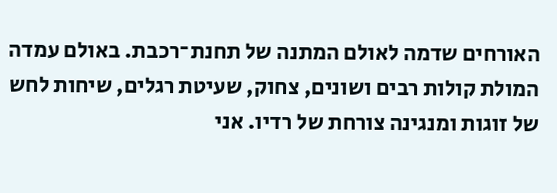האורחים שדמה לאולם המתנה של תחנת־רכבת. באולם עמדה המולת קולות רבים ושונים, צחוק, שעיטת רגלים, שיחות לחש של זוגות ומנגינה צורחת של רדיו. אני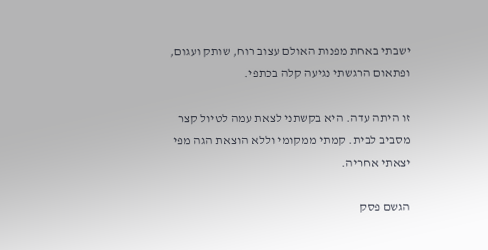ישבתי באחת מפנות האולם עצוב רוח, שותק ועגום, ופתאום הרגשתי נגיעה קלה בכתפי.

זו היתה עדה. היא בקשתני לצאת עמה לטיול קצר מסביב לבית. קמתי ממקומי וללא הוצאת הגה מפי יצאתי אחריה.

הגשם פסק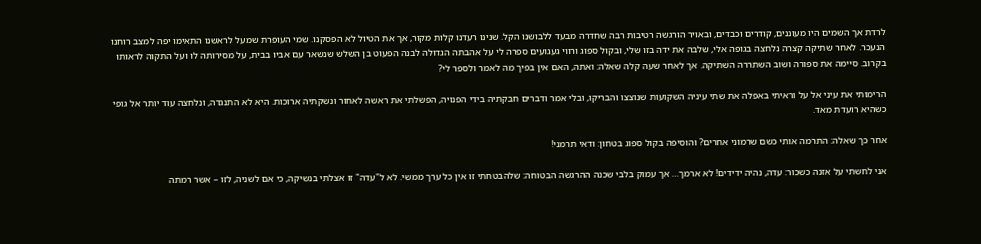לרדת אך השמים היו מעוננים, קודרים וכבדים, ובאויר הורגשה רטיבות רבה שחדרה מבעד ללבושנו הקל. שנינו רעדנו קלות מקור, אך את הטיול לא הפסקנו. שמי העופרת שמעל לראשנו התאימו יפה למצב רוחנו הנעכר. לאחר שתיקה קצרה נלחצה בגופה אלי, שלבה את ידה בזו שלי, ובקול ספוג ורווי געגועים ספרה לי על אהבתה הגדולה לבנה הפעוט בן השלש שנשאר עם אביו בבית, על מסירותה לו ועל התקוה לראותו בקרוב. סיימה את ספורה ושוב השתררה השׁתיקה. אך לאחר שעה קלה שאלה: ואתה, האם אין בפיך מה לאמר ולספר לי?

הרימותי את עיני אל על וראיתי באפלה את שתי עיניה השקועות שנוצצו והבריקו, ובלי אמר ודברים חבקתיה בידי הפנויה, הפשלתי את ראשה לאחור ונשקתיה ארוכות. היא לא התנגדה, ונלחצה עוד יותר אל גופי כשהיא רועדת מאד.

אחר כך שאלה: התרמה אותי כשם שרמוני אחרים? והוסיפה בקול ספוג בטחון: ודאי תרמני!

אני לחשתי על אזנה כשכור: עדה, נהיה ידידים! לא ארמך… אך עמוק בלבי שכנה ההרגשה הבטוחה: שלהבטחתי זו אין כל ערך ממשי. לא ל"עדה" זו אצלתי בנשיקה, כי אם לשניה, לזו – אשר רמתה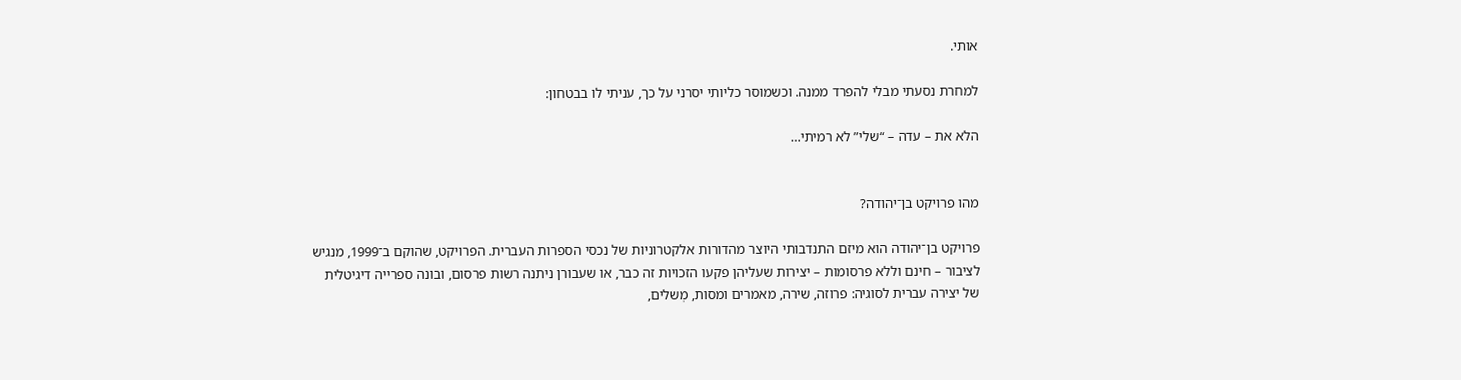אותי.

למחרת נסעתי מבלי להפרד ממנה. וכשמוסר כליותי יסרני על כך, עניתי לו בבטחון:

הלא את – עדה – “שלי” לא רמיתי…


מהו פרויקט בן־יהודה?

פרויקט בן־יהודה הוא מיזם התנדבותי היוצר מהדורות אלקטרוניות של נכסי הספרות העברית. הפרויקט, שהוקם ב־1999, מנגיש לציבור – חינם וללא פרסומות – יצירות שעליהן פקעו הזכויות זה כבר, או שעבורן ניתנה רשות פרסום, ובונה ספרייה דיגיטלית של יצירה עברית לסוגיה: פרוזה, שירה, מאמרים ומסות, מְשלים,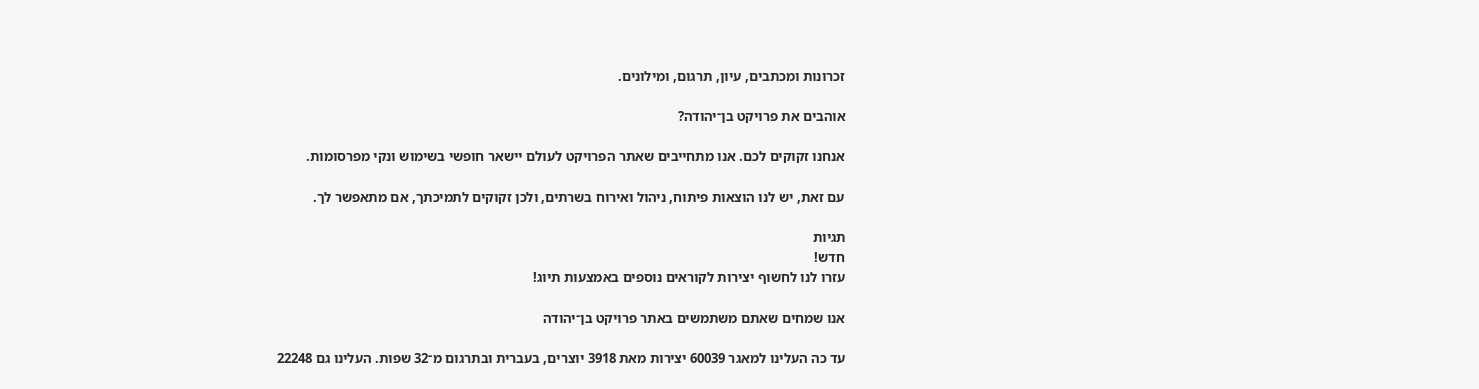זכרונות ומכתבים, עיון, תרגום, ומילונים.

אוהבים את פרויקט בן־יהודה?

אנחנו זקוקים לכם. אנו מתחייבים שאתר הפרויקט לעולם יישאר חופשי בשימוש ונקי מפרסומות.

עם זאת, יש לנו הוצאות פיתוח, ניהול ואירוח בשרתים, ולכן זקוקים לתמיכתך, אם מתאפשר לך.

תגיות
חדש!
עזרו לנו לחשוף יצירות לקוראים נוספים באמצעות תיוג!

אנו שמחים שאתם משתמשים באתר פרויקט בן־יהודה

עד כה העלינו למאגר 60039 יצירות מאת 3918 יוצרים, בעברית ובתרגום מ־32 שפות. העלינו גם 22248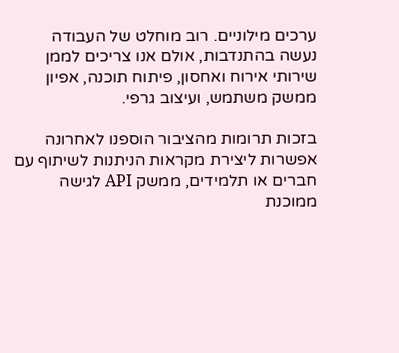ערכים מילוניים. רוב מוחלט של העבודה נעשה בהתנדבות, אולם אנו צריכים לממן שירותי אירוח ואחסון, פיתוח תוכנה, אפיון ממשק משתמש, ועיצוב גרפי.

בזכות תרומות מהציבור הוספנו לאחרונה אפשרות ליצירת מקראות הניתנות לשיתוף עם חברים או תלמידים, ממשק API לגישה ממוכנת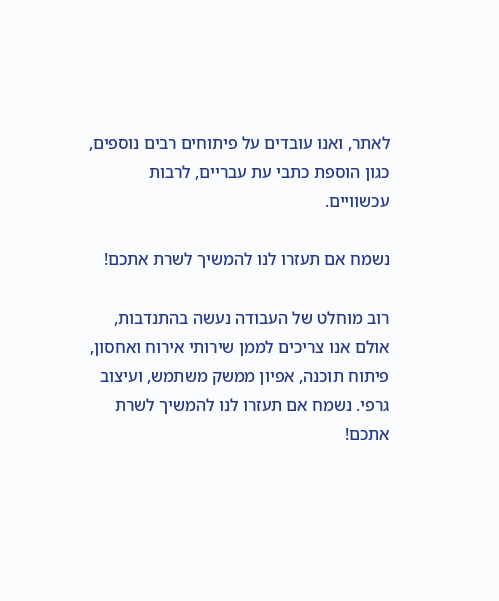לאתר, ואנו עובדים על פיתוחים רבים נוספים, כגון הוספת כתבי עת עבריים, לרבות עכשוויים.

נשמח אם תעזרו לנו להמשיך לשרת אתכם!

רוב מוחלט של העבודה נעשה בהתנדבות, אולם אנו צריכים לממן שירותי אירוח ואחסון, פיתוח תוכנה, אפיון ממשק משתמש, ועיצוב גרפי. נשמח אם תעזרו לנו להמשיך לשרת אתכם!